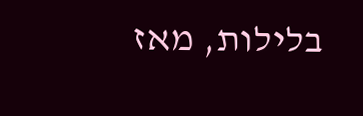בלילות, מאז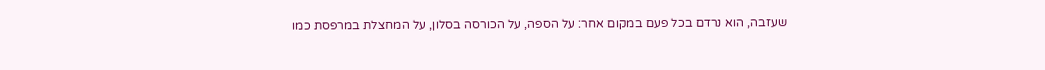שעזבה, הוא נרדם בכל פעם במקום אחר: על הספה, על הכורסה בסלון, על המחצלת במרפסת כמו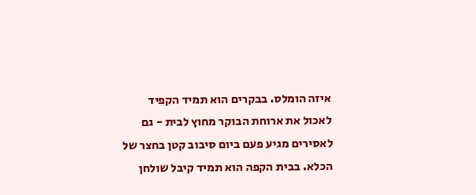איזה הומלס. בבקרים הוא תמיד הקפיד לאכול את ארוחת הבוקר מחוץ לבית - גם לאסירים מגיע פעם ביום סיבוב קטן בחצר של הכלא. בבית הקפה הוא תמיד קיבל שולחן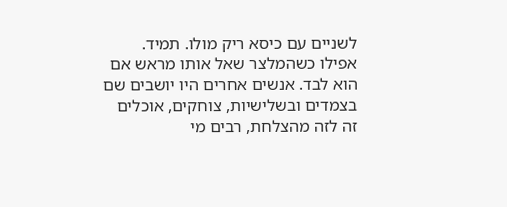לשניים עם כיסא ריק מולו. תמיד. אפילו כשהמלצר שאל אותו מראש אם הוא לבד. אנשים אחרים היו יושבים שם בצמדים ובשלישיות, צוחקים, אוכלים זה לזה מהצלחת, רבים מי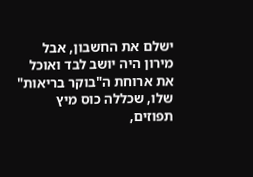ישלם את החשבון, אבל מירון היה יושב לבד ואוכל את ארוחת ה"בוקר בריאות" שלו, שכללה כוס מיץ תפוזים,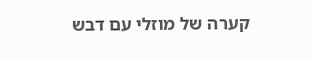קערה של מוזלי עם דבש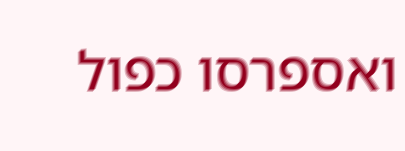ואספרסו כפול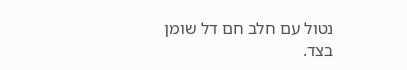נטול עם חלב חם דל שומן בצד.